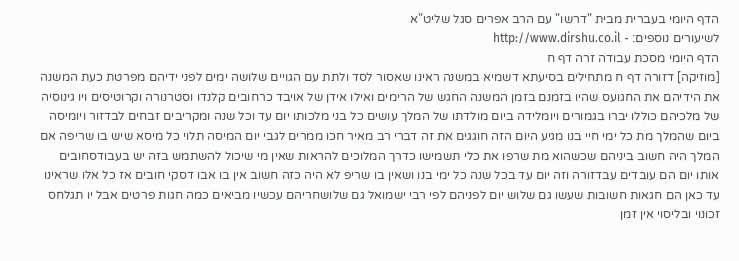הדף היומי בעברית מבית "דרשו" עם הרב אפרים סגל שליט"א
לשיעורים נוספים: - http://www.dirshu.co.il
הדף היומי מסכת עבודה זרה דף ח
[מוזיקה] דזורה דף ח מתחילים בסיעתא דשמיא במשנה ראינו שאסור לסד ולתת עם הגויים שלושה ימים לפני ידיהם מפרטת כעת המשנה את הידיהם את החגועס שהיו בזמנם בזמן המשנה החגש של הרימים ואילו אידן של אויבד כרחובים קלנדו וסטרנורה וקרוטיסים ויו גינוסיה של מלכיהם כוללו יברו בגמורים ויומלידה ביום מולדתו של המלך עושים כל בני מלכותו יום עד וכל שנה ומקריבים זבחים לבדזור ויומיסה ביום שהמלך מת כל ימי חיי בנו מגיע היום הזה חוגגים את זה דברי רב מאיר חכו ממרים לגבי יום המיסה תלוי כל מיסא שיש בו שריפה אם המלך היה חשוב ביניהם שכשהוא מת שרפו את כלי תשמישו כדרך המלוכים להראות שאין מי שיכול להשתמש בזה יש בעבודסחובים אותו יום הם עובדים עבדזורה וזה יום עד בכל שנה כל ימי בנו ושאין בו שריפ לא היה כזה חשוב אין בו אבו דסקי חובים אז כל אלו שראינו עד כאן הם חגאות חשובות שעשו גם שלוש יום לפניהם לפי רבי ישמואל גם שלושחריהם עכשיו מביאים כמה חגות פרטים אבל יו תגלחס זכונוי ובליסוי אין זמן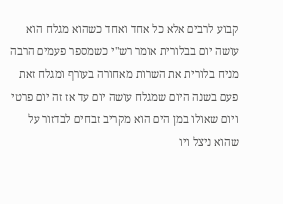קבוע לרבים אלא כל אחד ואחד כשהוא מגלח הוא עושה יום בבלורית אומר רש"י כשמספר פעמים הרבה מניח בלורית את השרות מאחורה בעורף ומגלח זאת פעם בשנה היום שמגלח עושה יום עד אז זה יום פרטי ויום שאולו במן הים הוא מקריב זבחים לבדזור על שהוא ניצל ויו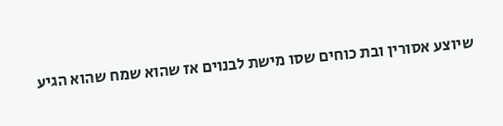שיוצע אסורין ובת כוחים שסו מישת לבנוים אז שהוא שמח שהוא הגיע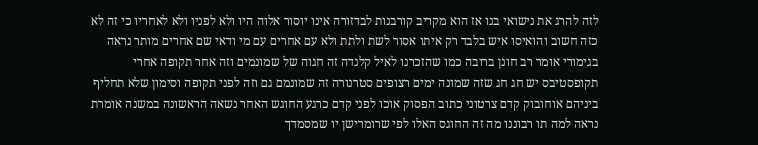לזה להרג את נישואי בנו אז הוא מקריב קורבנות לבדזורה אינו יוסור אלוה היו ולא לפניו ולא לאחריו כי זה לא כזה חשוב והואיסו איש בלבד רק איתו אסור לשת ולתת ולא עם אחרים עם מי ודאי שם אחרים מותר נראה בגימורי אומר רב חונן ברובה כמו שהזכרנו לאיל קלנדה זה חגוה של שמונמים וזה אחר תקופה אחרי תקופסטיבס יש חג חג שזה שמונה ימים רצופים סטרנורה זה שמונמם גם וזה לפני תקופה וסימון שלא תחליף ביניהם אוחובוק קדם צרטוני כתוב הפסוק אוכו לפני קדם כרגע החוגש האחר נשאה הראשונה במשנה אומרת נראה למה תו רבוננו מה זה החוגס האלו לפי שרומרישן יו שמסמדך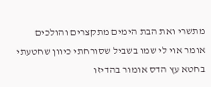מתשרי ואת הבת הימים מתקצרים והולכים אומר אוי לי שמו בשביל שסורחתי כיוון שחטעתי בחטא עץ הדס אומור בהדיזו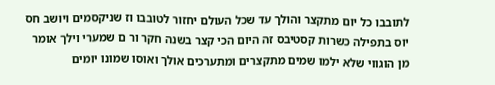לתובבו כל יום מתקצר והולך עד שכל העולם יחזור לטובבו וז שניקסמים ויושב חס יוס בתפילה כשרות קסטיבס זה היום הכי קצר בשנה חקר ור ם שמערי וילך אומר מן הוגווי שלא ילמו שמים מתקצרים ומתערכים אולך ואוסו שמונו יומים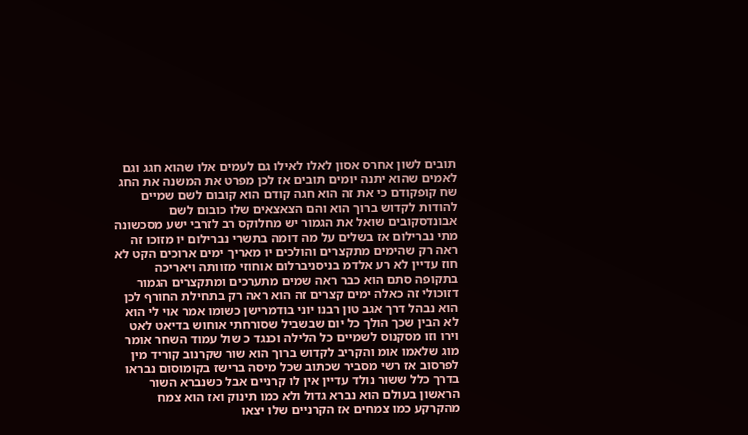תובים לשון אחרס אסון לאלו לאילו גם לעמים אלו שהוא חגג וגם לאמים שהוא יתנה יומים תובים אז לכן מפרט את המשנה את החג שח קופקודם כי את זה הוא חגה קודם הוא קובום לשם שמיים להודות לקדוש ברוך הוא והם הצאצאים שלו כובום לשם אבונדסקובים שואל את הגמור יש מחלוקס רב לזרבי ישע מסכשונה מתי נברילום אז בשלים על מה דומה בתשרי נברילום יו מזוכו זה ראה רק שהימים מתקצרים והולכים יו מאריך ימים ארוכים הקט לא חוז עדיין לא רע אלדמ בניסניברלום אוחוזי מזוותה ויאריכה בתקופה סתם הוא כבר ראה שמים מתערכים ומתקצרים הגמור דזוכולי זה כאלה ימים קצרים זה הוא ראה רק בתחילת החורף לכן הוא נבהל דרך אגב טון רבנו יוני בודמרישן כשומו אמר אוי לי הוא לא הבין שכך הולך כל יום שבשביל שסורחתי אוחוש בדיאט לאט וירו וזו מסקנוס לשמיים כל הלילה וכנגד כ שול עמוד השחר אומר מוג שלאמו אומ והקריב לקדוש ברוך הוא שור שקרנוב קוריד מין לפרסוב אז רשי מסביר שכתוב שכל מיסה ברישז בקומוסום נבראו בדרך כלל ששור נולד עדיין אין לו קרניים אבל כשנברא השור הראשון בעולם הוא נברא גדול ולא כמו תינוק ואז הוא צמח מהקרקע כמו צמחים אז הקרניים שלו יצאו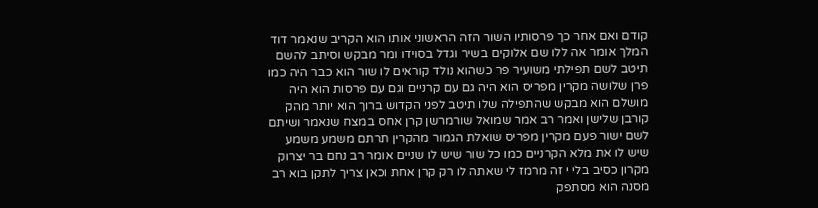קודם ואם אחר כך פרסותיו השור הזה הראשוני אותו הוא הקריב שנאמר דוד המלך אומר אה ללו שם אלוקים בשיר וגדל בסוידו ומר מבקש וסיתב להשם תיטב לשם תפילתי משועיר פר כשהוא נולד קוראים לו שור הוא כבר היה כמו פרן שלושה מקרין מפריס הוא היה גם עם קרניים וגם עם פרסות הוא היה מושלם הוא מבקש שהתפילה שלו תיטב לפני הקדוש ברוך הוא יותר מהק קורבן שלישן ואמר רב אמר שמואל שורמרשן קרן אחס במצח שנאמר ושיתם לשם ישור פעם מקרין מפריס שואלת הגמור מהקרין תרתם משמע משמע שיש לו את מלא הקרניים כמו כל שור שיש לו שניים אומר רב נחם בר יצרוק מקרון כסיב בלי י זה מרמז לי שאתה לו רק קרן אחת וכאן צריך לתקן בוא רב מסנה הוא מסתפק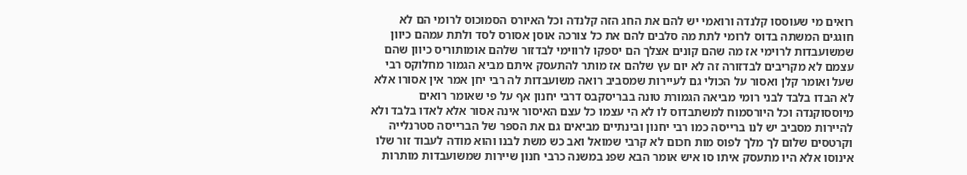רואים מי שעוססו קלנדה ורואמי יש להם את החג הזה קלנדה וכל האיורס הסמוכוס לרומי הם לא חוגגים המשתה בדוס לרומי לתת מה סלבים להם את כל צורכה אוסן אסורס לסד ולתת עמהם כיוון שמשועבדות לרוימי אז מה שהם קונים אצלך הם יספקו לרווימי לבדזור שלהם אומותוריס כיוון שהם עצמם לא מקריבים לבדזורה זה לא יום עץ שלהם אז מותר להתעסק איתם מביא הגמור מחלוקס רבי שעל ואומר קלן ואסור על הכולי גם לעיירות שמסביב רואה משועבדות לה רבי יחן אמר אין אסורו אלא לא הבדו בלבד לבני רומי מביאה הגמורת טונה בבריסקבס דרבי יחנון אף על פי שאומר רואים מיוססוקנדה וכל היורסמוח למשתבדוס לו לא הי עצמו כל עצם האיסור אינה אסור אלא לאדו בלבד ולא להיירות מסביב יש לנו ברייסה כמו רבי יחנון ובינתיים מביאים גם את הספר של הברייסה סטרנלייה וקרטסים שלום לך מלך לפוס מות חכום לא קרבי שמואל ואב כש משת לבנו והוא מודה לעבוד זור שלו אינוסו אלא היו מתעסק איתו סו איש אומר הבא שפנ במשנה כרבי חנון שיירות שמשועבדות מותרות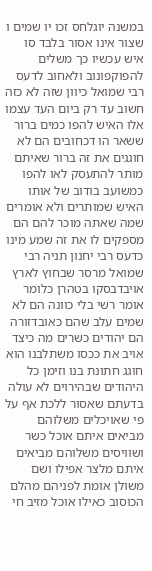במשנה יוגלחס זכו יו שמים ו שצור אינו אסור בלבד סו איש עכשיו כך משלים להפוקפונוב ולאחוב לדעס רבי שמואל כיוון שזה לא כזה חשוב עד רק ביום העד עצמו אלו האיש להפו כמים ברור ששאר הו דכחובים הם לא חוגגים את זה ברור שאיתם מותר להתעסק לאו להפו כמשועב בודוב של אותו האיש שמותרים ולא אומרים שמה שאתה מוכר להם הם מספקים לו את זה שמע מינו כדעס רבי יחנון תניה רבי שמואל מרסר שבחוץ לארץ אויבדבסקו בטהרן כלומר אומר רשי בלי כוונה הם לא שמים עלב שהם כאובדזורה הם יהודים כשרים מה כיצד אויב את ככסו משתלבנו הוא חוגג חתונת בנו וזימן כל היהודים שבהירוים לא עולה בדעתם שאסור ללכת אף על פי שאויכלים משלוהם מביאים איתם אוכל כשר ושוויסים משלוהם מביאים איתם מלצר אפילו ושם משולן אומת לפניהם מהלם הכוסוב כאילו אוכל מזיב חי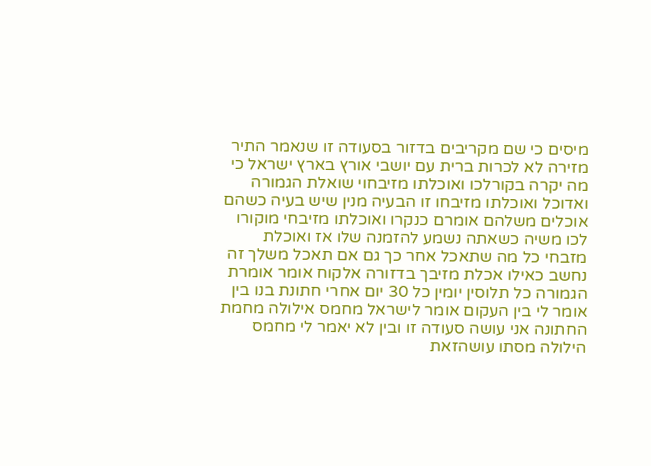מיסים כי שם מקריבים בדזור בסעודה זו שנאמר התיר מזירה לא לכרות ברית עם יושבי אורץ בארץ ישראל כי מה יקרה בקורלכו ואוכלתו מזיבחוי שואלת הגמורה ואדוכל ואוכלתו מזיבחו זו הבעיה מנין שיש בעיה כשהם אוכלים משלהם אומרם כנקרו ואוכלתו מזיבחי מוקורו לכו משיה כשאתה נשמע להזמנה שלו אז ואוכלת מזבחי כל מה שתאכל אחר כך גם אם תאכל משלך זה נחשב כאילו אכלת מזיבך בדזורה אלקוח אומר אומרת הגמורה כל תלוסין יומין כל 30 יום אחרי חתונת בנו בין אומר לי בין העקום אומר לישראל מחמס אילולה מחמת החתונה אני עושה סעודה זו ובין לא יאמר לי מחמס הילולה מסתו עושהזאת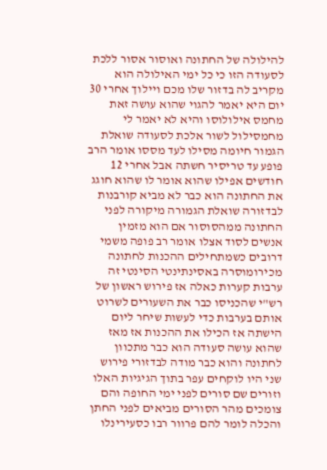להילולה של החתונה ואוסור אסור ללכת לסעודה הזו כי כל ימי האילולה הוא מקריב לה בדזור שלו מכם ויילוך אחרי 30 יום היא יאמר להגוי שהוא עושה זאת מחמס אילולוסו והיא לא יאמר לי מחמסילול לשור אלכת לסעודה שואלת הגמור חיומה מסילו לעד מססו אומר הרב פופע עד טריסיר חשתה אבל אחרי 12 חודשים אפילו שהוא אומר לו שהוא חוגג את החתונה הוא כבר לא מביא קורבנות לבדזורה שואלת הגמורה מיקורה לפני החתונה ממהסוסור אם הוא מזמין אנשים לסוד אצלו אומר רב פופה משמי דרובים כשמתחילים ההכנות לחתונה מכירומוסרה באסינתינטי הסינטי זה ערבות קערות כאלה אז פירוש ראשון של רש"י שהכניסו כבר את השעורים לשרוט אותם בערבות כדי לעשות שיחר ליום הישתה אז הכילו את ההכנות אז מאז שהוא עושה סעודה הוא כבר מתכוון לחתונה והוא כבר מודה לבדזורי פירוש שני היו לוקחים עפר בתוך הגיגיות האלו וזורים שם סורים לפני ימי החופה והם צומכים מהר הסורים מביאים לפני החתן והכלה לומר להם פרוור רבו כסעירינלו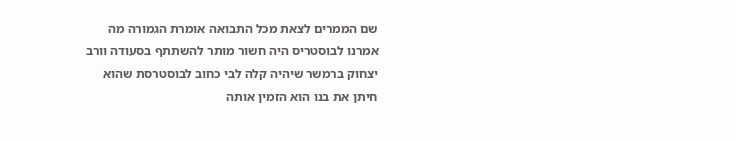שם הממרים לצאת מכל התבואה אומרת הגמורה מה אמרנו לבוסטריס היה חשור מותר להשתתף בסעודה וורב יצחוק ברמשר שיהיה קלה לבי כחוב לבוסטרסת שהוא חיתן את בנו הוא הזמין אותה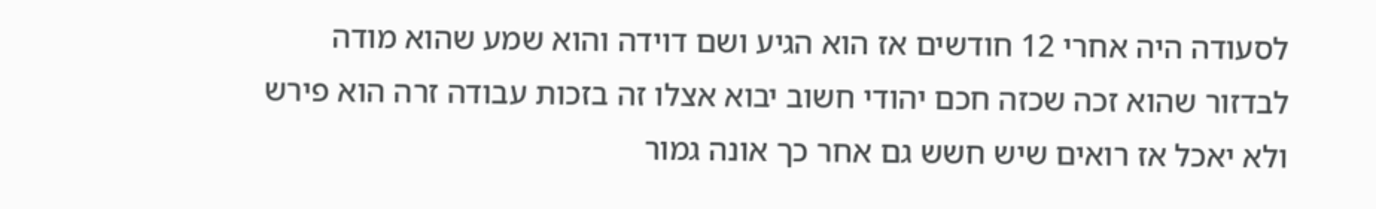לסעודה היה אחרי 12 חודשים אז הוא הגיע ושם דוידה והוא שמע שהוא מודה לבדזור שהוא זכה שכזה חכם יהודי חשוב יבוא אצלו זה בזכות עבודה זרה הוא פירש ולא יאכל אז רואים שיש חשש גם אחר כך אונה גמור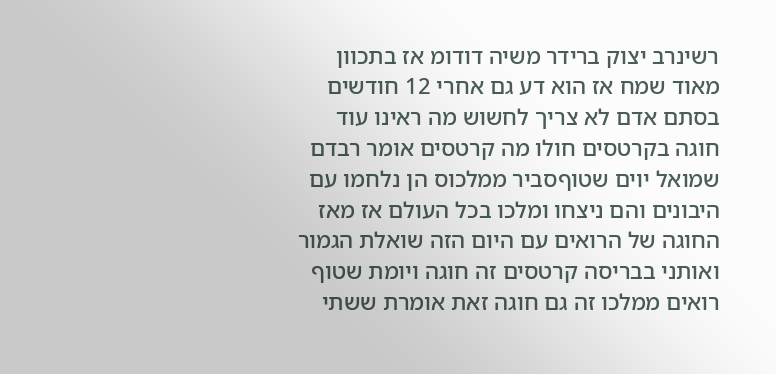רשינרב יצוק ברידר משיה דודומ אז בתכוון מאוד שמח אז הוא דע גם אחרי 12 חודשים בסתם אדם לא צריך לחשוש מה ראינו עוד חוגה בקרטסים חולו מה קרטסים אומר רבדם שמואל יוים שטוףסביר ממלכוס הן נלחמו עם היבונים והם ניצחו ומלכו בכל העולם אז מאז החוגה של הרואים עם היום הזה שואלת הגמור ואותני בבריסה קרטסים זה חוגה ויומת שטוף רואים ממלכו זה גם חוגה זאת אומרת ששתי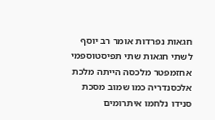חגאות נפרדות אומר רב יוסף לשתי חגאות שתי תפיסטוספמי אחזמפטר מלכסה הייתה מלכת אלכסנדריה כמו שמוב מסכת סנידו נלחמו איתרומים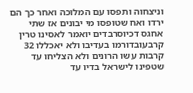וניצחוה ותפסו עם המלוכה ואחר כך הם ירדו ואח שטופסו מי יבונים אז שתי אחגס דכיוסרבדים יואמר לאסינו טרין קרבעובדורמו בעדיבו ולא יאכללו 32 קרבות עשו הרונים ולא הצליחו עד שטפינו לישראל בדיו עד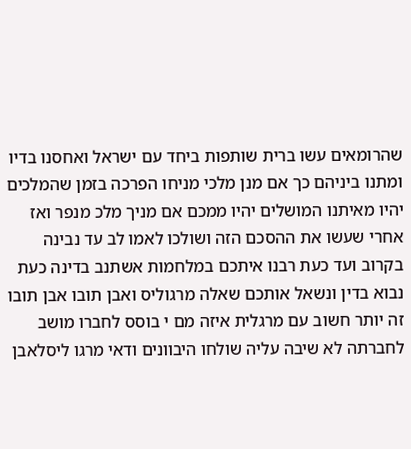שהרומאים עשו ברית שותפות ביחד עם ישראל ואחסנו בדיו ומתנו ביניהם כך אם מנן מלכי מניחו הפרכה בזמן שהמלכים יהיו מאיתנו המושלים יהיו ממכם אם מניך מלכ מנפר ואז אחרי שעשו את ההסכם הזה ושולכו לאמו לב עד נבינה בקרוב ועד כעת רבנו איתכם במלחמות אשתנב בדינה כעת נבוא בדין ונשאל אותכם שאלה מרגוליס ואבן תובו אבן תובו זה יותר חשוב עם מרגלית איזה מם י בוסס לחברו מושב לחברתה לא שיבה עליה שולחו היבוונים ודאי מרגו ליסלאבן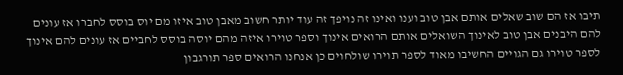תיבו אז הם שוב שאלים אותם אבן טוב וענו ואינו זה נויפך זה עוד יותר חשוב מאבן טוב איזו מם יוס בוסס לחברו אז עונים להם היבנים אבן טוב לאינוך השואלים אותם הרואים אינוך וספר טוירו איזה מהם יוסה בוסס לחביים אז עונים להם אינוך לספר טוירו גם הגויים החשיבו מאוד לספר תוירו שולחוים כן אנחנו הרואים ספר תורגבון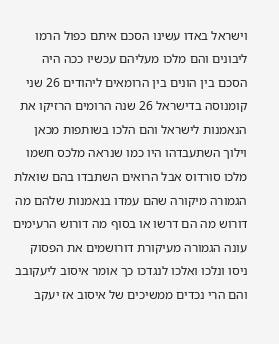וישראל באדו עשינו הסכם איתם כפול הרמו ליבונים והם מלכו מעליהם עכשיו ככה היה הסכם בין הונים בין הרומאים ליהודים 26 שני קומנוסה בדישראל 26 שנה הרומים הרזיקו את הנאמנות לישראל והם הלכו בשותפות מכאן וילוך השתעבדהו היו כמו שנראה מלכס חשמו מלכו סורדוס אבל הרואים השתבדו בהם שואלת הגמורה מיקורה שהם עמדו בנאמנות שלהם מה דורוש מה הם דרשו או בסוף מה דורוש הרעימים עונה הגמורה מעיקורת דורושמים את הפסוק ניסו ונלכו ואלכו לנגדכו כך אומר איסוב ליעקובב והם הרי נכדים ממשיכים של איסוב אז יעקב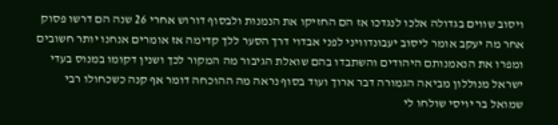ויסוב שווים בגדולה אלכו לנגדכו אז הם החזיקו את הנמנות ולבסוף דורוש אחרי 26 שנה הם דרשו פסוק אחר מה יעקב אומר ליסוב יעבונדוויני לפני אבדוי דרך הסער ללך קדימה אז אומרים אנחנו יותר חשובים ומפרו את הנאמנותם היהודים והשתבדו בהם שואלת הגיבור מה המקור לכך ושנין דקומו במנוס בעדי ישראל מנוללון מביאה הגמורה דבר ארוך ועוד בסוף נראה מה ההוכחה דומר אף קנה כשכחולו רבי שמואל בר יויסי שולחו לי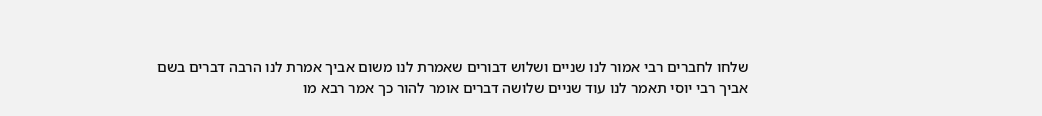שלחו לחברים רבי אמור לנו שניים ושלוש דבורים שאמרת לנו משום אביך אמרת לנו הרבה דברים בשם אביך רבי יוסי תאמר לנו עוד שניים שלושה דברים אומר להור כך אמר רבא מו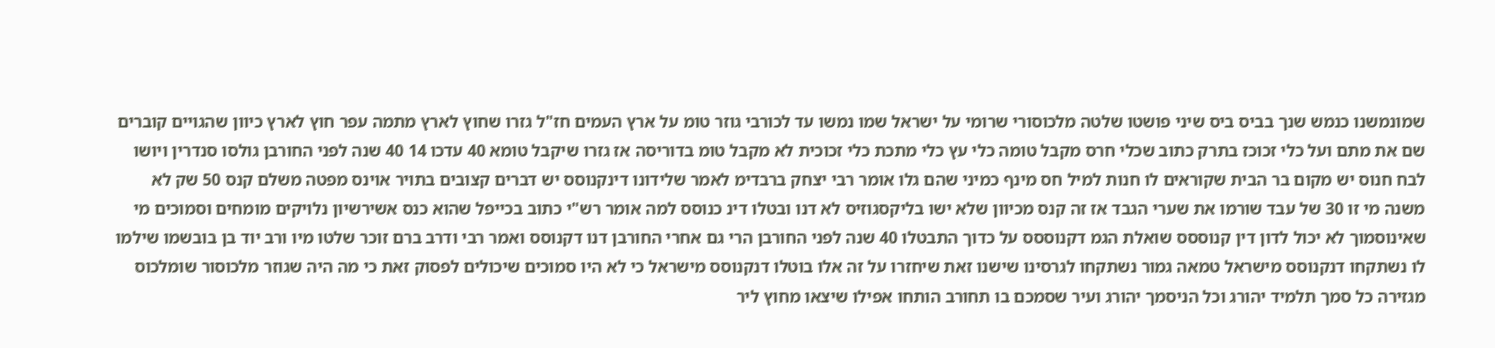שמונמשנו כנמש שנך בביס ביס שיני פושטו שלטה מלכוסורי שרומי על ישראל שמו נמשו עד לכורבי גוזר טומ על ארץ העמים חז"ל גזרו שחוץ לארץ מתמה עפר חוץ לארץ כיוון שהגויים קוברים שם את מתם ועל כלי זכוכז בתרק כתוב שכלי חרס מקבל טומה כלי עץ כלי מתכת כלי זכוכית לא מקבל טומ בדוריסה אז גזרו שיקבל טומא 40 עדכו 14 40 שנה לפני החורבן גולסו סנדרין ויושו לבח חנוס יש מקום בר הבית שקוראים לו חנות למיל חס מינף כמיני שהם גלו אומר רבי יצחק ברבדימ לאמר שלידונו דינקנוסס יש דברים קצובים בתויר אוינס מפטה משלם קנס 50 שק לא משנה מי זו 30 של עבד שורמו את שערי הגבד אז זה קנס מכיוון שלא ישו בליקסגוזיס לא דנו ובטלו דינ כנוסס למה אומר רש"י כתוב בכייפל שהוא כנס אשירשיון נלויקים מומחים וסמוכים מי שאינוסמוך לא יכול לדון דין קנוססס שואלת הגמ דקנוססס על כדוך התבטלו 40 שנה לפני החורבן הרי גם אחרי החורבן דנו דקנוסס ואמר רבי ודרב ברם זוכר שלטו מיו ורב יוד בן בובשמו שילמו לו נשתקחו דנקנוסס מישראל טמאה גמור נשתקחו לגרסינו שישנו זאת שיחזרו על זה אלו בוטלו דנקנוסס מישראל כי לא היו סמוכים שיכולים לפסוק זאת כי מה היה שגוזר מלכוסור שומלכוס מגזירה כל סמך תלמיד יהורג וכל הניסמך יהורג ועיר שסמכם בו תחורב הותחו אפילו שיצאו מחוץ ליר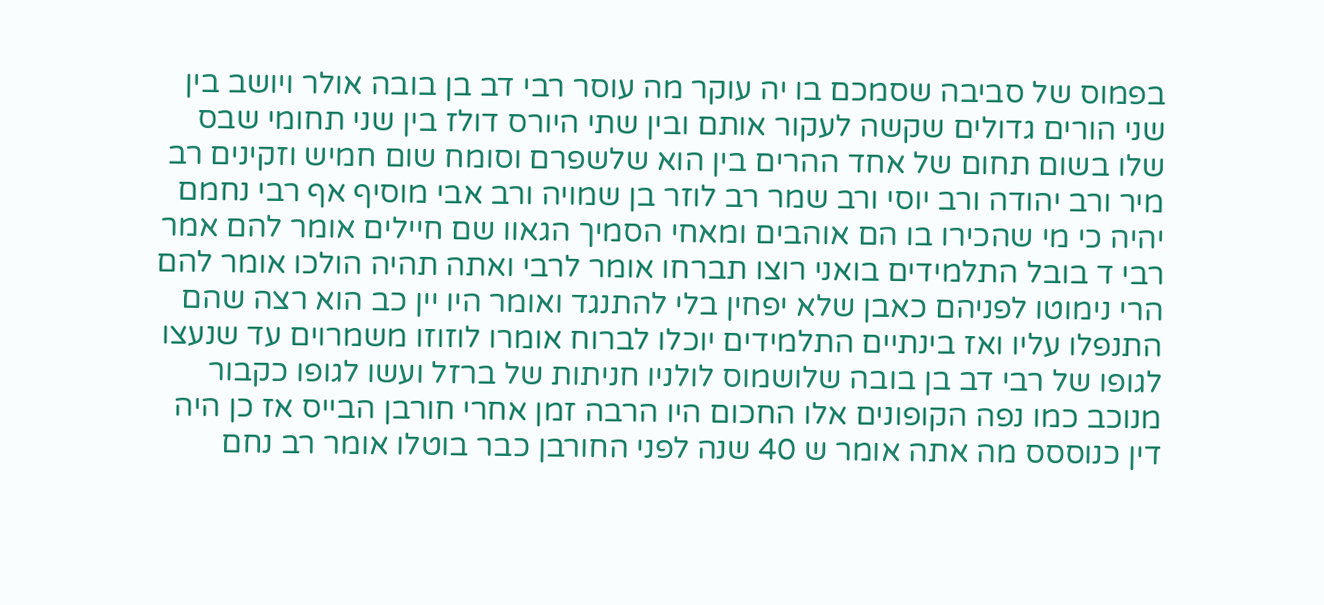בפמוס של סביבה שסמכם בו יה עוקר מה עוסר רבי דב בן בובה אולר ויושב בין שני הורים גדולים שקשה לעקור אותם ובין שתי היורס דולז בין שני תחומי שבס שלו בשום תחום של אחד ההרים בין הוא שלשפרם וסומח שום חמיש וזקינים רב מיר ורב יהודה ורב יוסי ורב שמר רב לוזר בן שמויה ורב אבי מוסיף אף רבי נחמם יהיה כי מי שהכירו בו הם אוהבים ומאחי הסמיך הגאוו שם חיילים אומר להם אמר רבי ד בובל התלמידים בואני רוצו תברחו אומר לרבי ואתה תהיה הולכו אומר להם הרי נימוטו לפניהם כאבן שלא יפחין בלי להתנגד ואומר היו יין כב הוא רצה שהם התנפלו עליו ואז בינתיים התלמידים יוכלו לברוח אומרו לוזוזו משמרוים עד שנעצו לגופו של רבי דב בן בובה שלושמוס לולניו חניתות של ברזל ועשו לגופו כקבור מנוכב כמו נפה הקופונים אלו החכום היו הרבה זמן אחרי חורבן הבייס אז כן היה דין כנוססס מה אתה אומר ש 40 שנה לפני החורבן כבר בוטלו אומר רב נחם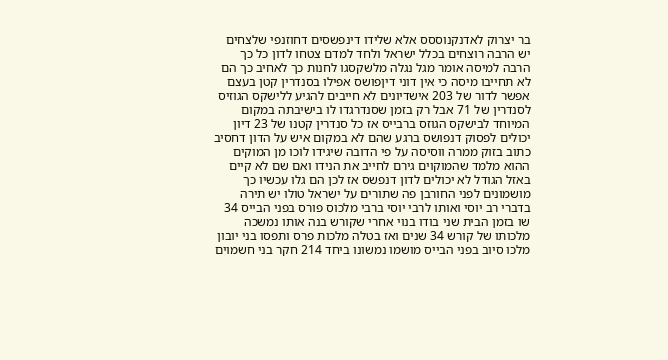בר יצרוק לאדנקנוססס אלא שלידו דינפשסים דחוזנפי שלצחים יש הרבה רוצחים בכלל ישראל ולחד למדם צטחו לדון כל כך הרבה למיסה אומר מגל נגלה מלשקסגו לחנות כך לאחיב כך הם לא תחייבו מיסה כי אין דוני דיןפושס אפילו בסנדרין קטן בעצם אפשר לדור של 203 אישדיונים לא חייבים להגיע ללישקס הגוזיס לסנדרין של 71 אבל רק בזמן שסנדרגדו לו בישיבתה במקום המיוחד לבישקס הגוזס ברבייס אז כל סנדרין קטנו של 23 דיון יכולים לפסוק דנפושס ברגע שהם לא במקום איש על הדון דחסיב כתוב בזוק ממרה ווסיסה על פי הדובה שיגידו לוכו מן המוקים ההוא מלמד שהמוקוים גירם לחייב את הנידו ואם שם לא קיים באזל הגודל לא יכולים לדון דנפשס אז לכן הם גלו עכשיו כך מושמונים לפני החורבן פה שתורים על ישראל טולו יש תירה בדברי רב יוסי ואותו לרבי יוסי ברבי מלכוס פורס בפני הבייס 34 שו בזמן הבית שני בודו בנוי אחרי שקורש בנה אותו נמשכה מלכותו של קורש 34 שנים ואז בטלה מלכות פרס ותפסו בני יובון מלכו סיוב בפני הבייס מושמו נמשונו ביחד 214 חקר בני חשמוים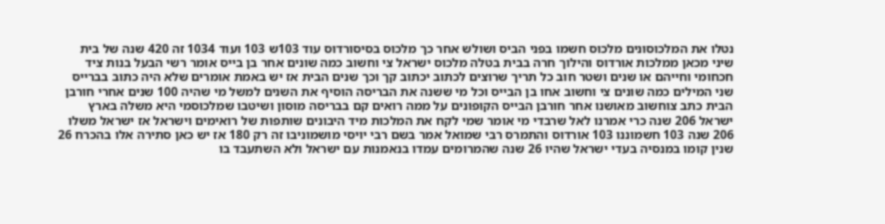נטלו את המלכוסונים מלכוס חשמו בפני הביס ושולש אחר כך מלכוס בסיסורדוס עוד 103ש 103 ועוד 1034 זה 420 שנה של בית שיני מכאן ממלכות אורדוס והילוך חרה בבית בטלה מלכוס ישראל צי וחשוב כמה שונים אחר בן בייס אומר רשי הבעל בנות ציד חכחומי וחייהם או שנים ושטר חוב כל תריך שרוצים לכתוב יכתוב קך וכך שנים הבית אז יש באמת אומרים שלא היה כתוב בברייס שני המילים כמה שונים צי וחשוב אחו בן הבייס וכל מי ששנה את הבריסה הוסיף את השנים למשל מי שהיה 100 שנים אחרי חורבן הבית כתב צוחשוב מאושנו אחר חורבן הבייס הקופונים על ממה רואים קם בבריסה מוסון ושיטבו שמלכוסמי היא משלה בארץ ישראל 206 שנה כרי אמרנו לאל שרבדי מי אומר שמי לקח את המלכות מיד היבונים שותפות של רואימים וישראל אז ישראל משלו 206 שנה 103 חשמוננו 103 אורדוס והתמרס רבי שמואל אמר בשם רבי יויסי מושמוניבו זה רק 180 אז יש כאן סתירה אלו בהכרח 26 שנין קומו במנסיה בעדי ישראל שהיו 26 שנה שהמרומים עמדו בנאמנות עם ישראל ולא השתעבד בו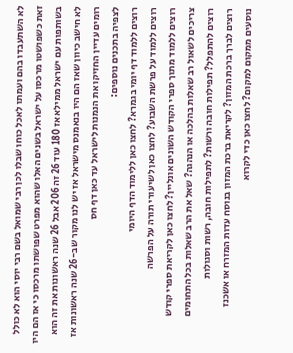לא השתעבדו בהם ועמתו לאכל כוחו שבלו לכן רבי שמואל בשם רבי יוסי הוא לא כולל זאת כשפושטו מרכסו על ישראל בשנים האלו שהוא מפרט שפושתו מרכסו כי אז הם היו בשותפות עם ישראל ממילא אז 180 עוד 26 זה 206 אבל 26 שנה ראשונות את זה הוא לא חישב כיוון שאז הם היו בנאמנס מישראל אז יש לנו מקור שב-26 שנה ראשונות אז רומים עדיין החזיקו את הנמנות לישראל עד כאן דף חס
לצפיה בתכנים נוספים:
רוצים ללמוד דף יומי בגמרא? לחצו כאן ללימוד הדף היומי
רוצים ללמוד על פרשת השבוע? לחצו כאן לשיעורי תורה על הפרשה
רוצים ללמוד מתוך ספרי הקודש השונים אונליין? לחצו כאן לקריאת ספרי קודש
צריכים לשאול רב שאלות בהלכה או הנהגה? שאל את הרב שאלות בכל התחומים
רוצים להתפלל? תפילות חובה ורשות? לתפילות חובה, רשות וסגולות
רוצים לברך ברכת המזון? לקריאת ברכת המזון בנוסח עדות המזרח או אשכנז
נוסעים ממקום למקום? לחצו כאן כדי לקרוא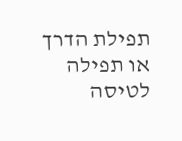תפילת הדרך או תפילה לטיסה